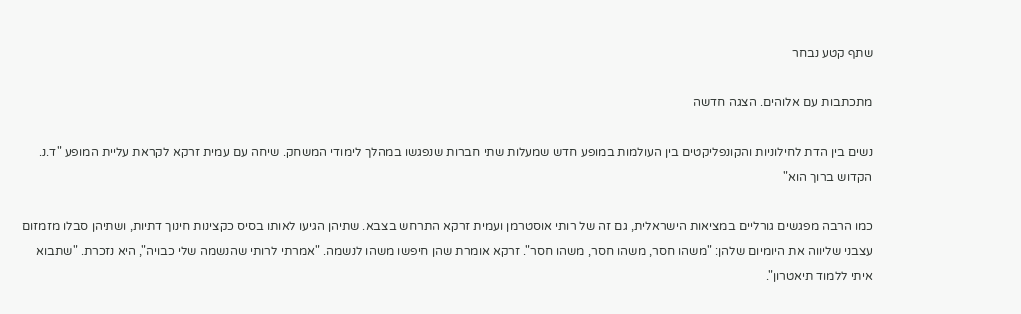שתף קטע נבחר

מתכתבות עם אלוהים. הצגה חדשה

נשים בין הדת לחילוניות והקונפליקטים בין העולמות במופע חדש שמעלות שתי חברות שנפגשו במהלך לימודי המשחק. שיחה עם עמית זרקא לקראת עליית המופע "ד.נ. הקדוש ברוך הוא"

כמו הרבה מפגשים גורליים במציאות הישראלית, גם זה של רותי אוסטרמן ועמית זרקא התרחש בצבא. שתיהן הגיעו לאותו בסיס כקצינות חינוך דתיות, ושתיהן סבלו מזמזום עצבני שליווה את היומיום שלהן: "משהו חסר, משהו חסר, משהו חסר". זרקא אומרת שהן חיפשו משהו לנשמה. "אמרתי לרותי שהנשמה שלי כבויה", היא נזכרת. "שתבוא איתי ללמוד תיאטרון".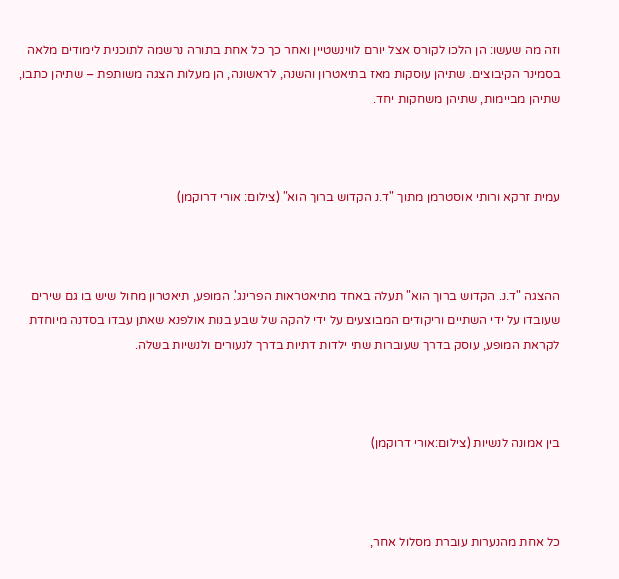וזה מה שעשו: הן הלכו לקורס אצל יורם לווינשטיין ואחר כך כל אחת בתורה נרשמה לתוכנית לימודים מלאה בסמינר הקיבוצים. שתיהן עוסקות מאז בתיאטרון והשנה, לראשונה, הן מעלות הצגה משותפת – שתיהן כתבו, שתיהן מביימות, שתיהן משחקות יחד.



עמית זרקא ורותי אוסטרמן מתוך "ד.נ הקדוש ברוך הוא" (צילום: אורי דרוקמן)



ההצגה "ד.נ. הקדוש ברוך הוא" תעלה באחד מתיאטראות הפרינג'. המופע, תיאטרון מחול שיש בו גם שירים שעובדו על ידי השתיים וריקודים המבוצעים על ידי להקה של שבע בנות אולפנא שאתן עבדו בסדנה מיוחדת לקראת המופע, עוסק בדרך שעוברות שתי ילדות דתיות בדרך לנעורים ולנשיות בשלה.



בין אמונה לנשיות (צילום:אורי דרוקמן)



כל אחת מהנערות עוברת מסלול אחר,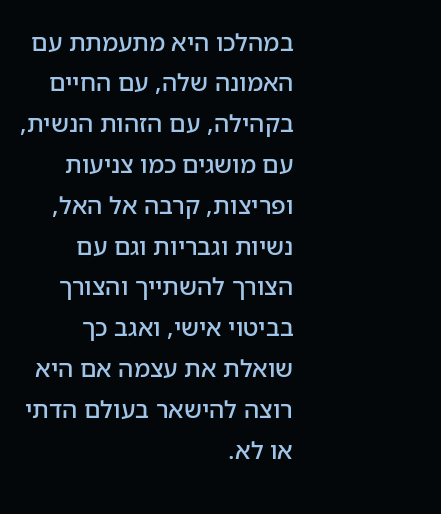במהלכו היא מתעמתת עם האמונה שלה, עם החיים בקהילה, עם הזהות הנשית, עם מושגים כמו צניעות ופריצות, קרבה אל האל, נשיות וגבריות וגם עם הצורך להשתייך והצורך בביטוי אישי, ואגב כך שואלת את עצמה אם היא רוצה להישאר בעולם הדתי או לא.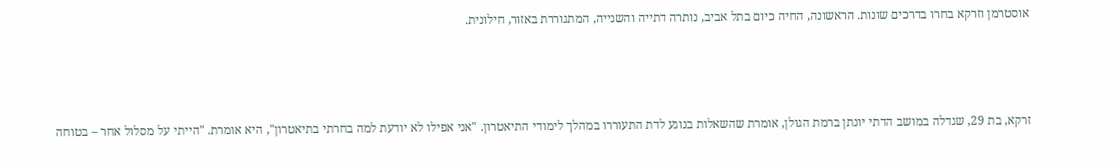אוסטרמן וזרקא בחרו בדרכים שונות. הראשונה, החיה כיום בתל אביב, נותרה דתייה והשנייה, המתגוררת באזור, חילונית.



זרקא, בת 29, שגדלה במושב הדתי יונתן ברמת הגולן, אומרת שהשאלות בנוגע לדת התעוררו במהלך לימודי התיאטרון. "אני אפילו לא יודעת למה בחרתי בתיאטרון", היא אומרת. "הייתי על מסלול אחר – בטוחה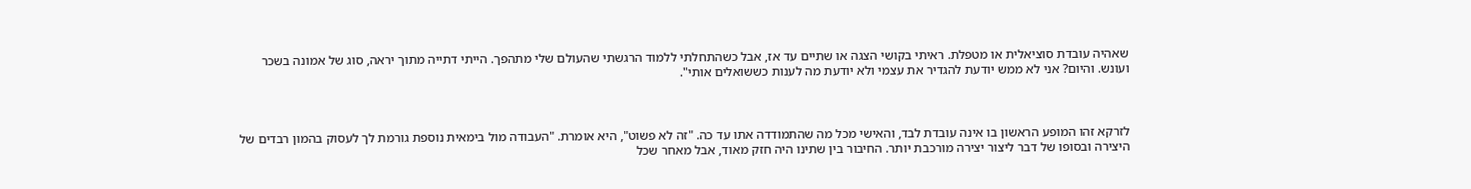שאהיה עובדת סוציאלית או מטפלת. ראיתי בקושי הצגה או שתיים עד אז, אבל כשהתחלתי ללמוד הרגשתי שהעולם שלי מתהפך. הייתי דתייה מתוך יראה, סוג של אמונה בשכר ועונש. והיום? אני לא ממש יודעת להגדיר את עצמי ולא יודעת מה לענות כששואלים אותי".



לזרקא זהו המופע הראשון בו אינה עובדת לבד, והאישי מכל מה שהתמודדה אתו עד כה. "זה לא פשוט", היא אומרת. "העבודה מול בימאית נוספת גורמת לך לעסוק בהמון רבדים של היצירה ובסופו של דבר ליצור יצירה מורכבת יותר. החיבור בין שתינו היה חזק מאוד, אבל מאחר שכל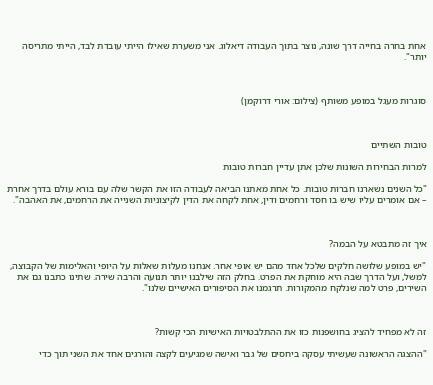אחת בחרה בחייה דרך שונה, נוצר בתוך העבודה דיאלוג. אני משערת שאילו הייתי עובדת לבד, הייתי מתריסה יותר".



סוגרות מעגל במופע משותף (צילום: אורי דרוקמן)



טובות השתיים

למרות הבחירות השונות שלכן אתן עדיין חברות טובות

"כל השנים נשארנו חברות טובות. כל אחת מאתנו הביאה לעבודה הזו את הקשר שלה עם בורא עולם בדרך אחרת – אם אומרים עליו שיש בו חסד ורחמים ודין, אחת לקחה את הדין לקיצוניות השנייה את הרחמים, את האהבה".



איך זה מתבטא על הבמה?

"יש במופע שלושה חלקים שלכל אחד מהם יש אופי אחר. אנחנו מעלות שאלות על היופי והאלימות של הקבוצה, למשל, ועל הדרך שבה היא מוחקת את הפרט. בחלק הזה שילבנו יותר תנועה והרבה שירה. שתינו כתבנו גם את השירים, פרט למה שנלקח מהמקורות. תרגמנו את הסיפורים האישיים שלנו".



זה לא מפחיד להציג בחושפנות כזו את ההתלבטויות האישיות הכי קשות?

"ההצגה הראשונה שעשיתי עסקה ביחסים של גבר ואישה שמגיעים לקצה והורגים אחד את השני תוך כדי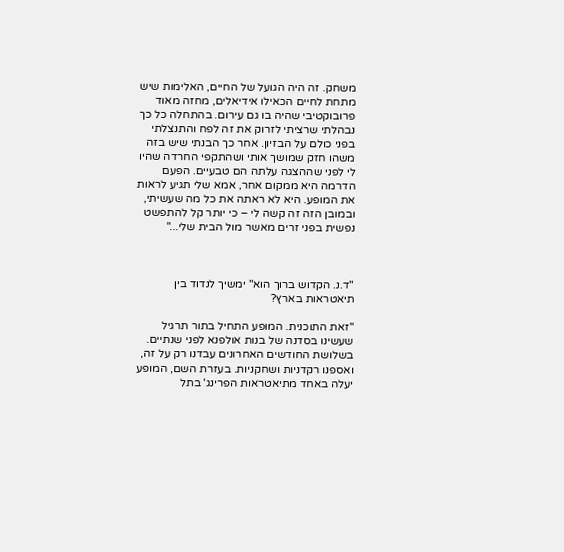משחק. זה היה הגועל של החיים, האלימות שיש מתחת לחיים הכאילו אידיאלים, מחזה מאוד פרובוקטיבי שהיה בו גם עירום. בהתחלה כל כך נבהלתי שרציתי לזרוק את זה לפח והתנצלתי בפני כולם על הבזיון. אחר כך הבנתי שיש בזה משהו חזק שמושך אותי ושהתקפי החרדה שהיו לי לפני שההצגה עלתה הם טבעיים. הפעם הדרמה היא ממקום אחר, אמא שלי תגיע לראות את המופע. היא לא ראתה את כל מה שעשיתי, ובמובן הזה זה קשה לי – כי יותר קל להתפשט נפשית בפני זרים מאשר מול הבית שלי..."



"ד.נ. הקדוש ברוך הוא" ימשיך לנדוד בין תיאטראות בארץ?

"זאת התוכנית. המופע התחיל בתור תרגיל שעשינו בסדנה של בנות אולפנא לפני שנתיים. בשלושת החודשים האחרונים עבדנו רק על זה, ואספנו רקדניות ושחקניות. בעזרת השם, המופע יעלה באחד מתיאטראות הפרינג' בתל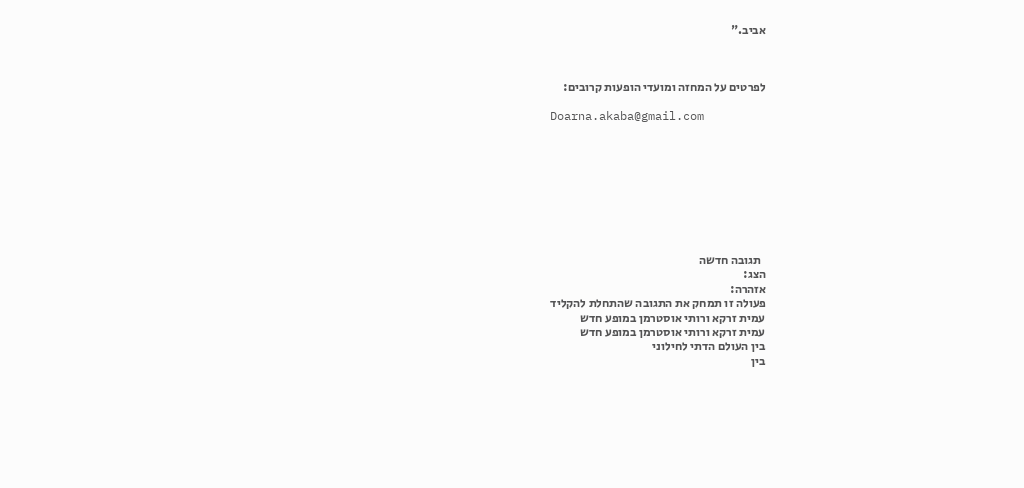אביב."



לפרטים על המחזה ומועדי הופעות קרובים:

Doarna.akaba@gmail.com









  תגובה חדשה
הצג:
אזהרה:
פעולה זו תמחק את התגובה שהתחלת להקליד
עמית זרקא ורותי אוסטרמן במופע חדש
עמית זרקא ורותי אוסטרמן במופע חדש
בין העולם הדתי לחילוני
בין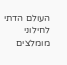העולם הדתי לחילוני
מומלצים